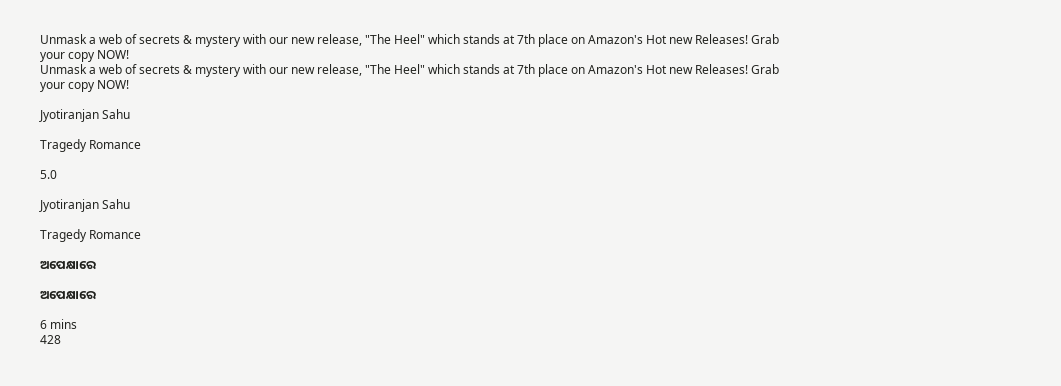Unmask a web of secrets & mystery with our new release, "The Heel" which stands at 7th place on Amazon's Hot new Releases! Grab your copy NOW!
Unmask a web of secrets & mystery with our new release, "The Heel" which stands at 7th place on Amazon's Hot new Releases! Grab your copy NOW!

Jyotiranjan Sahu

Tragedy Romance

5.0

Jyotiranjan Sahu

Tragedy Romance

ଅପେକ୍ଷାରେ

ଅପେକ୍ଷାରେ

6 mins
428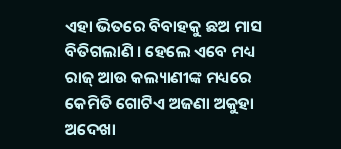ଏହା ଭିତରେ ବିବାହକୁ ଛଅ ମାସ ବିତିଗଲାଣି । ହେଲେ ଏବେ ମଧ୍ୟ ରାଜ୍ ଆଉ କଲ୍ୟାଣୀଙ୍କ ମଧ୍ୟରେ କେମିତି ଗୋଟିଏ ଅଜଣା ଅକୁହା ଅଦେଖା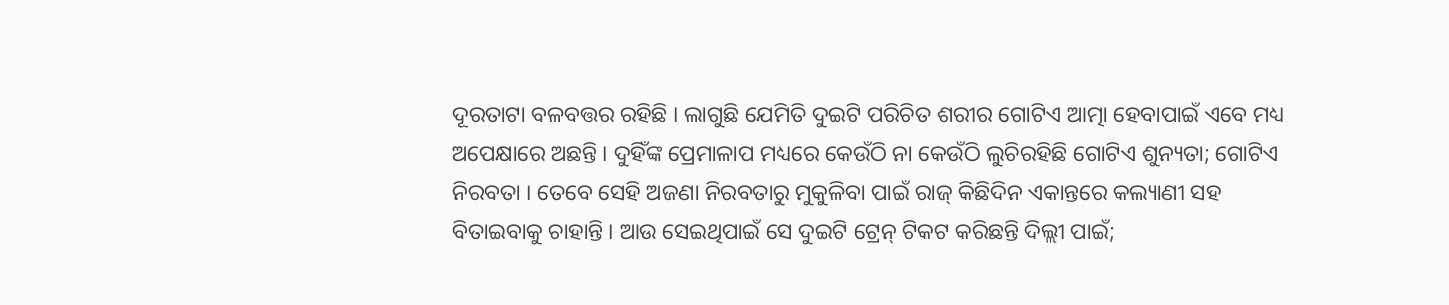ଦୂରତାଟା ବଳବତ୍ତର ରହିଛି । ଲାଗୁଛି ଯେମିତି ଦୁଇଟି ପରିଚିତ ଶରୀର ଗୋଟିଏ ଆତ୍ମା ହେବାପାଇଁ ଏବେ ମଧ୍ୟ ଅପେକ୍ଷାରେ ଅଛନ୍ତି । ଦୁହିଁଙ୍କ ପ୍ରେମାଳାପ ମଧ୍ୟରେ କେଉଁଠି ନା କେଉଁଠି ଲୁଚିରହିଛି ଗୋଟିଏ ଶୁନ୍ୟତା; ଗୋଟିଏ ନିରବତା । ତେବେ ସେହି ଅଜଣା ନିରବତାରୁ ମୁକୁଳିବା ପାଇଁ ରାଜ୍ କିଛିଦିନ ଏକାନ୍ତରେ କଲ୍ୟାଣୀ ସହ ବିତାଇବାକୁ ଚାହାନ୍ତି । ଆଉ ସେଇଥିପାଇଁ ସେ ଦୁଇଟି ଟ୍ରେନ୍ ଟିକଟ କରିଛନ୍ତି ଦିଲ୍ଲୀ ପାଇଁ;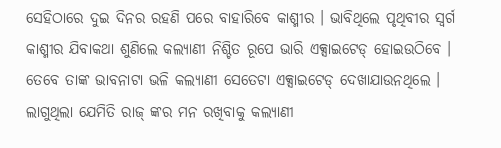ସେହିଠାରେ ଦୁଇ ଦିନର ରହଣି ପରେ ବାହାରିବେ କାଶ୍ମୀର । ଭାବିଥିଲେ ପୃଥିବୀର ସ୍ବର୍ଗ କାଶ୍ମୀର ଯିବାକଥା ଶୁଣିଲେ କଲ୍ୟାଣୀ ନିଶ୍ଚିତ ରୂପେ ଭାରି ଏକ୍ସାଇଟେଡ୍ ହୋଇଉଠିବେ । ତେବେ ତାଙ୍କ ଭାବନାଟା ଭଳି କଲ୍ୟାଣୀ ସେତେଟା ଏକ୍ସାଇଟେଡ୍ ଦେଖାଯାଉନଥିଲେ । ଲାଗୁଥିଲା ଯେମିତି ରାଜ୍ ଙ୍କର ମନ ରଖିବ‍ାକୁ କଲ୍ୟାଣୀ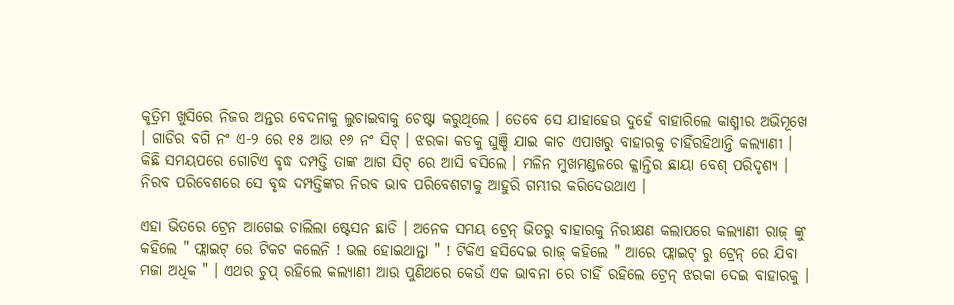କୃତ୍ରିମ ଖୁସିରେ ନିଜର ଅନ୍ତର ବେଦନାକୁ ଲୁଚାଇବାକୁ ଚେଷ୍ଟା କରୁଥିଲେ । ତେବେ ସେ ଯାହାହେଉ ଦୁହେଁ ବାହାରିଲେ କାଶ୍ମୀର ଅଭିମୂଖେ । ଗାଡିର ବଗି ନଂ ଏ-୨ ରେ ୧୫ ଆଉ ୧୬ ନଂ ସିଟ୍ । ଝରକା କଡକୁ ଘୁଞ୍ଚି ଯାଇ କାଚ ଏପାଖରୁ ବାହାରକୁ ଚାହିଁରହିଥାନ୍ତି କଲ୍ୟାଣୀ । କିଛି ସମୟପରେ ଗୋଟିଏ ବୃଦ୍ଧ ଦମ୍ପତ୍ତି ତାଙ୍କ ଆଗ ସିଟ୍ ରେ ଆସି ବସିଲେ । ମଳିନ ମୁଖମଣ୍ଡଳରେ କ୍ଳାନ୍ତିର ଛାୟା ବେଶ୍ ପରିଦୃଶ୍ୟ । ନିରବ ପରିବେଶରେ ସେ ବୃଦ୍ଧ ଦମ୍ପତ୍ତିଙ୍କର ନିରବ ଭାବ ପରିବେଶଟାକୁ ଆହୁରି ଗମ୍ଭୀର କରିଦେଉଥାଏ ।

ଏହା ଭିତରେ ଟ୍ରେନ ଆଗେଇ ଚାଲିଲା ଷ୍ଟେସନ ଛାଡି । ଅନେକ ସମୟ ଟ୍ରେନ୍ ଭିତରୁ ବାହାରକୁ ନିରୀକ୍ଷଣ କଲାପରେ କଲ୍ୟାଣୀ ରାଜ୍ ଙ୍କୁ କହିଲେ " ଫ୍ଲାଇଟ୍ ରେ ଟିକଟ କଲେନି ! ଭଲ ହୋଇଥାନ୍ତା " ! ଟିକିଏ ହସିଦେଇ ରାଜ୍ କହିଲେ " ଆରେ ଫ୍ଲାଇଟ୍ ରୁ ଟ୍ରେନ୍ ରେ ଯିବା ମଜା ଅଧିକ " । ଏଥର ଚୁପ୍ ରହିଲେ କଲ୍ୟାଣୀ ଆଉ ପୁଣିଥରେ କେଉଁ ଏକ ଭାବନା ରେ ଚାହିଁ ରହିଲେ ଟ୍ରେନ୍ ଝରକା ଦେଇ ବାହାରକୁ ।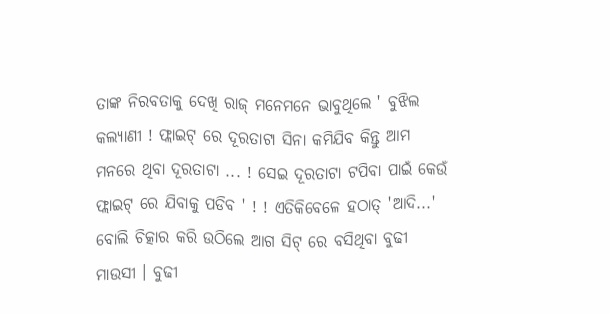ତାଙ୍କ ନିରବତାକୁ ଦେଖି ରାଜ୍ ମନେମନେ ଭାବୁଥିଲେ ' ବୁଝିଲ କଲ୍ୟାଣୀ ! ଫ୍ଲାଇଟ୍ ରେ ଦୂରତାଟା ସିନା କମିଯିବ କିନ୍ତୁ ଆମ ମନରେ ଥିବା ଦୂରତାଟା ... ! ସେଇ ଦୂରତାଟା ଟପିବା ପାଇଁ କେଉଁ ଫ୍ଲାଇଟ୍ ରେ ଯିବାକୁ ପଡିବ ' ! ! ଏତିକିବେଳେ ହଠାତ୍ 'ଆଦି...' ବୋଲି ଚିତ୍କାର କରି ଉଠିଲେ ଆଗ ସିଟ୍ ରେ ବସିଥିବା ବୁଢୀ ମାଉସୀ । ବୁଢୀ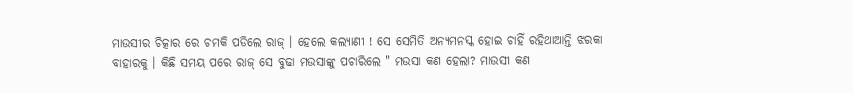ମାଉସୀର ଚିତ୍କାର ରେ ଚମକି ପଡିଲେ ରାଜ୍ । ହେଲେ କଲ୍ୟାଣୀ ! ସେ ସେମିତି ଅନ୍ୟମନସ୍କ ହୋଇ ଚାହିଁ ରହିଥାଆନ୍ତି ଝରକା ବାହାରକୁ । କିଛି ସମୟ ପରେ ରାଜ୍ ସେ ବୁଢା ମଉସାଙ୍କୁ ପଚାରିଲେ " ମଉସା କଣ ହେଲା? ମାଉସୀ କଣ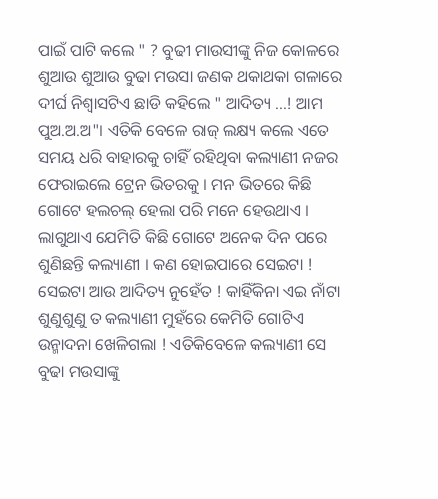ପାଇଁ ପାଟି କଲେ " ? ବୁଢୀ ମାଉସୀଙ୍କୁ ନିଜ କୋଳରେ ଶୁଆଉ ଶୁଆଉ ବୁଢା ମଉସା ଜଣକ ଥକାଥକା ଗଳାରେ ଦୀର୍ଘ ନିଶ୍ବାସଟିଏ ଛାଡି କହିଲେ " ଆଦିତ୍ୟ ...! ଆମ ପୁଅ.ଅ.ଅ"। ଏତିକି ବେଳେ ରାଜ୍ ଲକ୍ଷ୍ୟ କଲେ ଏତେ ସମୟ ଧରି ବାହାରକୁ ଚାହିଁ ରହିଥିବା କଲ୍ୟାଣୀ ନଜର ଫେରାଇଲେ ଟ୍ରେନ ଭିତରକୁ । ମନ ଭିତରେ କିଛି ଗୋଟେ ହଲଚଲ୍ ହେଲା ପରି ମନେ ହେଉଥାଏ । ଲାଗୁଥାଏ ଯେମିତି କିଛି ଗୋଟେ ଅନେକ ଦିନ ପରେ ଶୁଣିଛନ୍ତି କଲ୍ୟାଣୀ । କଣ ହୋଇପାରେ ସେଇଟା ! ସେଇଟା ଆଉ ଆଦିତ୍ୟ ନୁହେଁତ ! କାହିଁକିନା ଏଇ ନାଁଟା ଶୁଣୁଶୁଣୁ ତ କଲ୍ୟାଣୀ ମୁହଁରେ କେମିତି ଗୋଟିଏ ଉନ୍ମାଦନା ଖେଳିଗଲା ! ଏତିକିବେଳେ କଲ୍ୟାଣୀ ସେ ବୁଢା ମଉସାଙ୍କୁ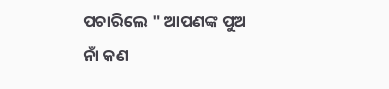ପଚାରିଲେ " ଆପଣଙ୍କ ପୁଅ ନାଁ କଣ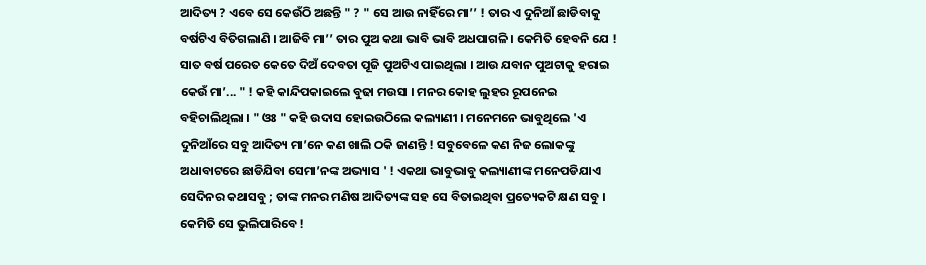ଆଦିତ୍ୟ ? ଏବେ ସେ କେଉଁଠି ଅଛନ୍ତି " ? " ସେ ଆଉ ନାହିଁରେ ମା’’ ! ତାର ଏ ଦୁନିଆଁ ଛାଡିବାକୁ ବର୍ଷଟିଏ ବିତିଗଲାଣି । ଆଜିବି ମା’’ ତାର ପୁଅ କଥା ଭାବି ଭାବି ଅଧପାଗଳି । କେମିତି ହେବନି ଯେ ! ସାତ ବର୍ଷ ପରେତ କେତେ ଦିଅଁ ଦେବତା ପୂଜି ପୁଅଟିଏ ପାଇଥିଲା । ଆଉ ଯବାନ ପୁଅଟାକୁ ହରାଇ କେଉଁ ମା’... " ! କହି କାନ୍ଦିପକାଇଲେ ବୁଢା ମଉସା । ମନର କୋହ ଲୁହର ରୂପନେଇ ବହିଚାଲିଥିଲା । " ଓଃ " କହି ଉଦାସ ହୋଇଉଠିଲେ କଲ୍ୟାଣୀ । ମନେମନେ ଭାବୁଥିଲେ 'ଏ ଦୁନିଆଁରେ ସବୁ ଆଦିତ୍ୟ ମା’ନେ କଣ ଖାଲି ଠକି ଜାଣନ୍ତି ! ସବୁବେଳେ କଣ ନିଜ ଲୋକଙ୍କୁ ଅଧାବାଟରେ ଛାଡିଯିବା ସେମା’ନଙ୍କ ଅଭ୍ୟାସ ' ! ଏକଥା ଭାବୁଭାବୁ କଲ୍ୟାଣୀଙ୍କ ମନେପଡିଯାଏ ସେଦିନର କଥାସବୁ ; ତାଙ୍କ ମନର ମଣିଷ ଆଦିତ୍ୟଙ୍କ ସହ ସେ ବିତାଇଥିବା ପ୍ରତ୍ୟେକଟି କ୍ଷଣ ସବୁ । କେମିତି ସେ ଭୁଲିପାରିବେ !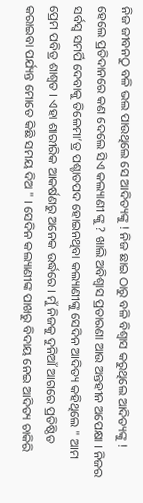ନିଜ ଜୀବନଠୁ ବଳି ଭଲ ପାଉଥିଲେ ସେ ଆଦିତ୍ୟଙ୍କୁ ! ନିଜ ଛାଇ ଠାରୁ ବଳି ବିଶ୍ବାସ କରୁଥିଲେ ଆଦିତ୍ୟଙ୍କୁ ! ହେଲେ ପ୍ରତିଦାନରେ କଣ ଦେଲେ ସିଏ କଲ୍ୟାଣୀ ଙ୍କୁ ? ଖାଲି ଅବିଶ୍ବାସ ପ୍ରତାରଣା ଆଉ ଅନ୍ତହୀନ ଅପେକ୍ଷା । ନିଜର ସର୍ବସ୍ବ ସମର୍ପି ଦେବାକୁ ତିଳେମା’ତ୍ର ପଶ୍ଚାତପଦ ହୋଇନଥିବା କଲ୍ୟାଣୀଙ୍କୁ ସେଦିନ ଆଦିତ୍ୟ କହିଥିଲେ " ଆମ ପ୍ରେମ ପବିତ୍ର ଶାଶ୍ବତ । ଏହା ଶାରୀରିକ ଆକର୍ଷଣରୁ ଅନେକ ଉର୍ଦ୍ଧରେ । ମୁଁ ନିଜକୁ ଦୁନିଆଁ ଆଗରେ ପ୍ରତିଷ୍ଠିତ କରାଇବା ପର୍ଯ୍ୟନ୍ତ ମୋତେ କିଛି ସମୟ ଦିଅ " । ସେଦିନ କଲ୍ୟାଣୀଙ୍କ ପାଖରୁ ବିଦାୟ ନେଇ ଆଦିତ୍ୟ ଚାକିରି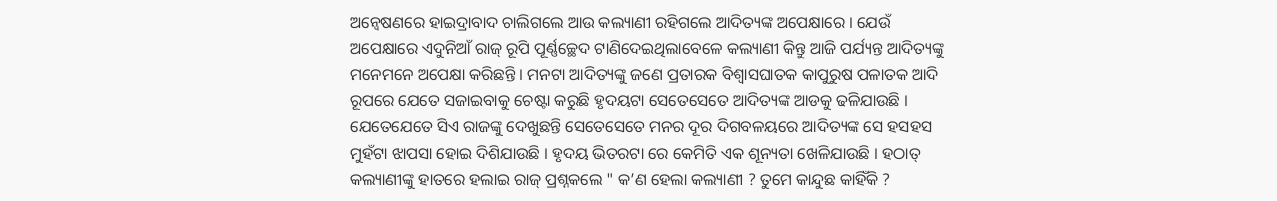ଅନ୍ବେଷଣରେ ହାଇଦ୍ରାବାଦ ଚାଲିଗଲେ ଆଉ କଲ୍ୟାଣୀ ରହିଗଲେ ଆଦିତ୍ୟଙ୍କ ଅପେକ୍ଷାରେ । ଯେଉଁ ଅପେକ୍ଷାରେ ଏଦୁନିଆଁ ରାଜ୍ ରୂପି ପୂର୍ଣ୍ଣଚ୍ଛେଦ ଟାଣିଦେଇଥିଲାବେଳେ କଲ୍ୟାଣୀ କିନ୍ତୁ ଆଜି ପର୍ଯ୍ୟନ୍ତ ଆଦିତ୍ୟଙ୍କୁ ମନେମନେ ଅପେକ୍ଷା କରିଛନ୍ତି । ମନଟା ଆଦିତ୍ୟଙ୍କୁ ଜଣେ ପ୍ରତାରକ ବିଶ୍ବାସଘାତକ କାପୁରୁଷ ପଳାତକ ଆଦି ରୂପରେ ଯେତେ ସଜାଇବାକୁ ଚେଷ୍ଟା କରୁଛି ହୃଦୟଟା ସେତେସେତେ ଆଦିତ୍ୟଙ୍କ ଆଡକୁ ଢଳିଯାଉଛି । ଯେତେଯେତେ ସିଏ ରାଜଙ୍କୁ ଦେଖୁଛନ୍ତି ସେତେସେତେ ମନର ଦୂର ଦିଗବଳୟରେ ଆଦିତ୍ୟଙ୍କ ସେ ହସହସ ମୁହଁଟା ଝାପସା ହୋଇ ଦିଶିଯାଉଛି । ହୃଦୟ ଭିତରଟା ରେ କେମିତି ଏକ ଶୂନ୍ୟତା ଖେଳିଯାଉଛି । ହଠାତ୍ କଲ୍ୟାଣୀଙ୍କୁ ହାତରେ ହଲାଇ ରାଜ୍ ପ୍ରଶ୍ନକଲେ " କ’ଣ ହେଲା କଲ୍ୟାଣୀ ? ତୁମେ କାନ୍ଦୁଛ କାହିଁକି ?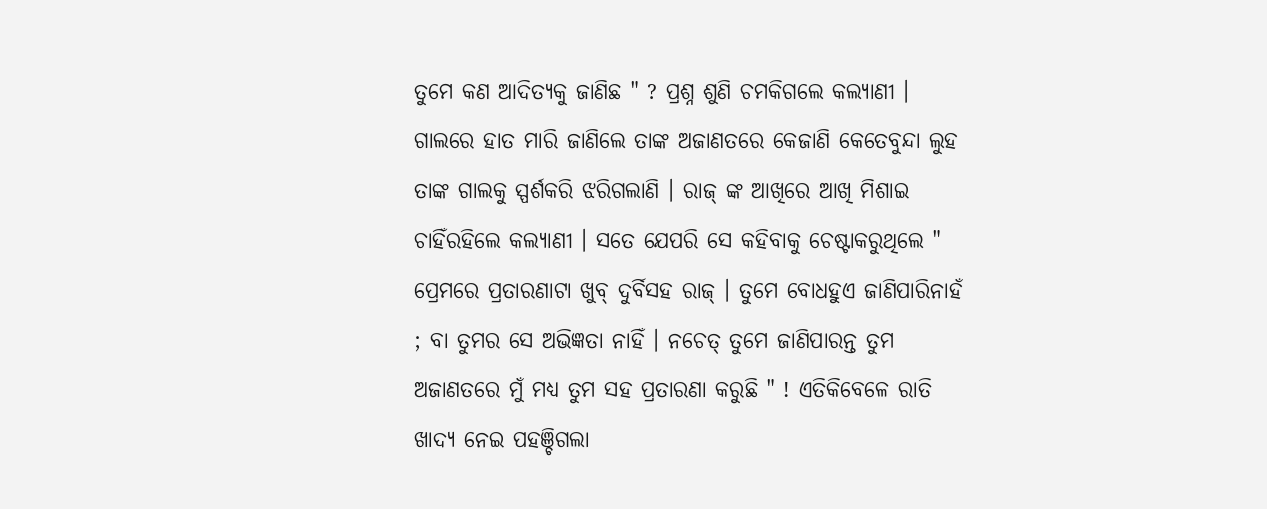ତୁମେ କଣ ଆଦିତ୍ୟକୁ ଜାଣିଛ " ? ପ୍ରଶ୍ନ ଶୁଣି ଚମକିଗଲେ କଲ୍ୟାଣୀ । ଗାଲରେ ହାତ ମାରି ଜାଣିଲେ ତାଙ୍କ ଅଜାଣତରେ କେଜାଣି କେତେବୁନ୍ଦା ଲୁହ ତାଙ୍କ ଗାଲକୁ ସ୍ପର୍ଶକରି ଝରିଗଲାଣି । ରାଜ୍ ଙ୍କ ଆଖିରେ ଆଖି ମିଶାଇ ଚାହିଁରହିଲେ କଲ୍ୟାଣୀ । ସତେ ଯେପରି ସେ କହିବାକୁ ଚେଷ୍ଟାକରୁଥିଲେ " ପ୍ରେମରେ ପ୍ରତାରଣାଟା ଖୁବ୍ ଦୁର୍ବିସହ ରାଜ୍ । ତୁମେ ବୋଧହୁଏ ଜାଣିପାରିନାହଁ ; ବା ତୁମର ସେ ଅଭିଜ୍ଞତା ନାହିଁ । ନଚେତ୍ ତୁମେ ଜାଣିପାରନ୍ତ ତୁମ ଅଜାଣତରେ ମୁଁ ମଧ୍ୟ ତୁମ ସହ ପ୍ରତାରଣା କରୁଛି " ! ଏତିକିବେଳେ ରାତି ଖାଦ୍ୟ ନେଇ ପହଞ୍ଚିଗଲା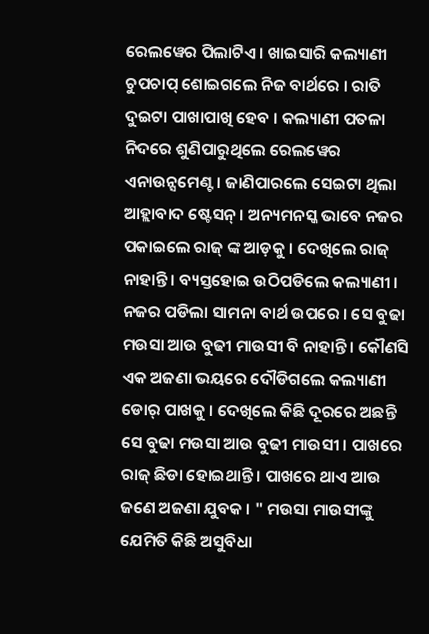ରେଲୱେର ପିଲାଟିଏ । ଖାଇସାରି କଲ୍ୟାଣୀ ଚୁପଚାପ୍ ଶୋଇଗଲେ ନିଜ ବାର୍ଥରେ । ରାତି ଦୁଇଟା ପାଖାପାଖି ହେବ । କଲ୍ୟାଣୀ ପତଳା ନିଦରେ ଶୁଣିପାରୁଥିଲେ ରେଲୱେର ଏନାଉନ୍ସମେଣ୍ଟ । ଜାଣିପାରଲେ ସେଇଟା ଥିଲା ଆହ୍ଲାବାଦ ଷ୍ଟେସନ୍ । ଅନ୍ୟମନସ୍କ ଭାବେ ନଜର ପକାଇଲେ ରାଜ୍ ଙ୍କ ଆଡ଼କୁ । ଦେଖିଲେ ରାଜ୍ ନାହାନ୍ତି । ବ୍ୟସ୍ତହୋଇ ଉଠିପଡିଲେ କଲ୍ୟାଣୀ । ନଜର ପଡିଲା ସାମନା ବାର୍ଥ ଉପରେ । ସେ ବୁଢା ମଉସା ଆଉ ବୁଢୀ ମାଉସୀ ବି ନାହାନ୍ତି । କୌଣସି ଏକ ଅଜଣା ଭୟରେ ଦୌଡିଗଲେ କଲ୍ୟାଣୀ ଡୋର୍ ପାଖକୁ । ଦେଖିଲେ କିଛି ଦୂରରେ ଅଛନ୍ତି ସେ ବୁଢା ମଉସା ଆଉ ବୁଢୀ ମାଉସୀ । ପାଖରେ ରାଜ୍ ଛିଡା ହୋଇଥାନ୍ତି । ପାଖରେ ଥାଏ ଆଉ ଜଣେ ଅଜଣା ଯୁବକ । " ମଉସା ମାଉସୀଙ୍କୁ ଯେମିତି କିଛି ଅସୁବିଧା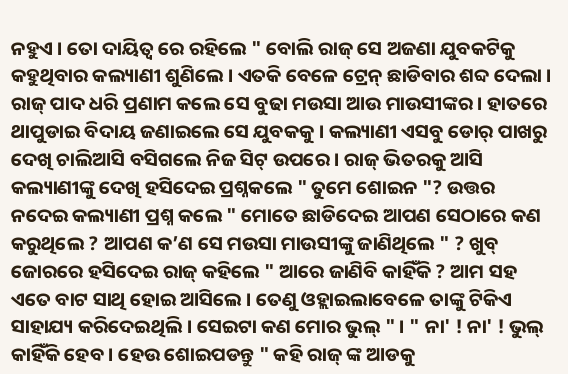ନହୁଏ । ତୋ ଦାୟିତ୍ବ ରେ ରହିଲେ " ବୋଲି ରାଜ୍ ସେ ଅଜଣା ଯୁବକଟିକୁ କହୁଥିବାର କଲ୍ୟାଣୀ ଶୁଣିଲେ । ଏତକି ବେଳେ ଟ୍ରେନ୍ ଛାଡିବାର ଶବ୍ଦ ଦେଲା । ରାଜ୍ ପାଦ ଧରି ପ୍ରଣାମ କଲେ ସେ ବୁଢା ମଉସା ଆଉ ମାଉସୀଙ୍କର । ହାତରେ ଥାପୁଡାଇ ବିଦାୟ ଜଣାଇଲେ ସେ ଯୁବକକୁ । କଲ୍ୟାଣୀ ଏସବୁ ଡୋର୍ ପାଖରୁ ଦେଖି ଚାଲିଆସି ବସିଗଲେ ନିଜ ସିଟ୍ ଉପରେ । ରାଜ୍ ଭିତରକୁ ଆସି କଲ୍ୟାଣୀଙ୍କୁ ଦେଖି ହସିଦେଇ ପ୍ରଶ୍ନକଲେ " ତୁମେ ଶୋଇନ "? ଉତ୍ତର ନଦେଇ କଲ୍ୟାଣୀ ପ୍ରଶ୍ନ କଲେ " ମୋତେ ଛାଡିଦେଇ ଆପଣ ସେଠାରେ କଣ କରୁଥିଲେ ? ଆପଣ କ’ଣ ସେ ମଉସା ମାଉସୀଙ୍କୁ ଜାଣିଥିଲେ " ? ଖୁବ୍ ଜୋରରେ ହସିଦେଇ ରାଜ୍ କହିଲେ " ଆରେ ଜାଣିବି କାହିଁକି ? ଆମ ସହ ଏତେ ବାଟ ସାଥି ହୋଇ ଆସିଲେ । ତେଣୁ ଓହ୍ଲାଇଲାବେଳେ ତାଙ୍କୁ ଟିକିଏ ସାହାଯ୍ୟ କରିଦେଇଥିଲି । ସେଇଟା କଣ ମୋର ଭୁଲ୍ " । " ନା' ! ନା' ! ଭୁଲ୍ କାହିଁକି ହେବ । ହେଉ ଶୋଇପଡନ୍ତୁ " କହି ରାଜ୍ ଙ୍କ ଆଡକୁ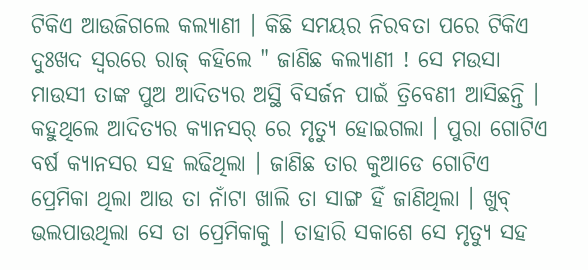ଟିକିଏ ଆଉଜିଗଲେ କଲ୍ୟାଣୀ । କିଛି ସମୟର ନିରବତା ପରେ ଟିକିଏ ଦୁଃଖଦ ସ୍ବରରେ ରାଜ୍ କହିଲେ " ଜାଣିଛ କଲ୍ୟାଣୀ ! ସେ ମଉସା ମାଉସୀ ତାଙ୍କ ପୁଅ ଆଦିତ୍ୟର ଅସ୍ଥି ବିସର୍ଜନ ପାଇଁ ତ୍ରିବେଣୀ ଆସିଛନ୍ତି । କହୁଥିଲେ ଆଦିତ୍ୟର କ୍ୟାନସର୍ ରେ ମୃତ୍ୟୁ ହୋଇଗଲା । ପୁରା ଗୋଟିଏ ବର୍ଷ କ୍ୟାନସର ସହ ଲଢିଥିଲା । ଜାଣିଛ ତାର କୁଆଡେ ଗୋଟିଏ ପ୍ରେମିକା ଥିଲା ଆଉ ତା ନାଁଟା ଖାଲି ତା ସାଙ୍ଗ ହିଁ ଜାଣିଥିଲା । ଖୁବ୍ ଭଲପାଉଥିଲା ସେ ତା ପ୍ରେମିକାକୁ । ତାହାରି ସକାଶେ ସେ ମୃତ୍ୟୁ ସହ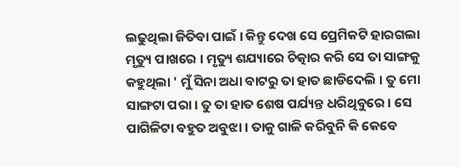ଲଢୁଥିଲା ଜିତିବା ପାଇଁ । କିନ୍ତୁ ଦେଖ ସେ ପ୍ରେମିକଟି ହାରଗଲା ମୃତ୍ୟୁ ପାଖରେ । ମୃତ୍ୟୁ ଶଯ୍ୟାରେ ଚିତ୍କାର କରି ସେ ତା ସାଙ୍ଗକୁ କହୁଥିଲା ' ମୁଁ ସିନା ଅଧା ବାଟରୁ ତା ହାତ ଛାଡିଦେଲି । ତୁ ମୋ ସାଙ୍ଗଟା ପରା । ତୁ ତା ହାତ ଶେଷ ପର୍ଯ୍ୟନ୍ତ ଧରିଥିବୁରେ । ସେ ପାଗିଳିଟା ବହୁତ ଅବୁଝା । ତାକୁ ଗାଳି କରିବୁନି କି କେବେ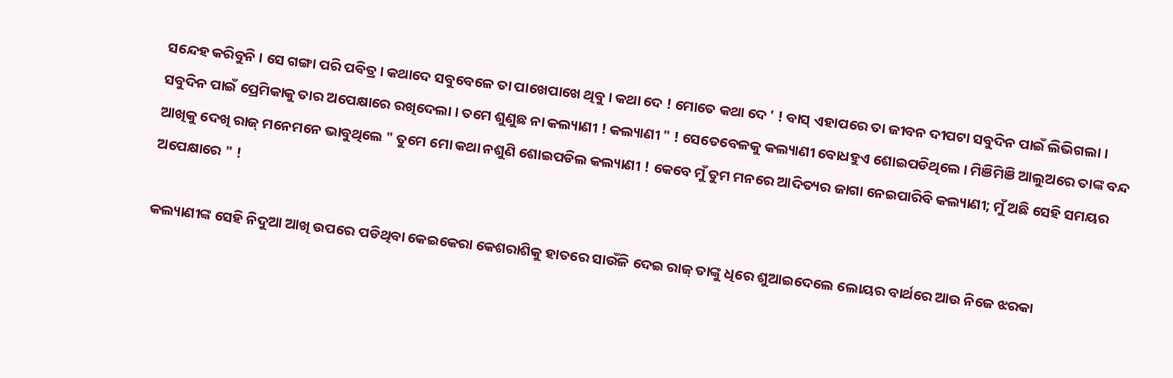ସନ୍ଦେହ କରିବୁନି । ସେ ଗଙ୍ଗା ପରି ପବିତ୍ର । କଥାଦେ ସବୁବେଳେ ତା ପାଖେପାଖେ ଥିବୁ । କଥା ଦେ ! ମୋତେ କଥା ଦେ ' ! ବାସ୍ ଏହାପରେ ତା ଜୀବନ ଦୀପଟା ସବୁଦିନ ପାଇଁ ଲିଭିଗଲା । ସବୁଦିନ ପାଇଁ ପ୍ରେମିକାକୁ ତାର ଅପେକ୍ଷାରେ ରଖିଦେଲା । ତମେ ଶୁଣୁଛ ନା କଲ୍ୟାଣୀ ! କଲ୍ୟାଣୀ " ! ସେତେବେଳକୁ କଲ୍ୟାଣୀ ବୋଧହୁଏ ଶୋଇପଡିଥିଲେ । ମିଞିମିଞି ଆଲୁଅରେ ତାଙ୍କ ବନ୍ଦ ଆଖିକୁ ଦେଖି ରାଜ୍ ମନେମନେ ଭାବୁଥିଲେ " ତୁମେ ମୋ କଥା ନଶୁଣି ଶୋଇପଡିଲ କଲ୍ୟାଣୀ ! କେବେ ମୁଁ ତୁମ ମନରେ ଆଦିତ୍ୟର ଜାଗା ନେଇପାରିବି କଲ୍ୟାଣୀ; ମୁଁ ଅଛି ସେହି ସମୟର ଅପେକ୍ଷାରେ " !

କଲ୍ୟାଣୀଙ୍କ ସେହି ନିଦୁଆ ଆଖି ଉପରେ ପଡିଥିବା କେଇକେରା କେଶରାଶିକୁ ହାତରେ ସାଉଁଳି ଦେଇ ରାଜ୍ ତାଙ୍କୁ ଧିରେ ଶୁଆଇଦେଲେ ଲୋୟର ବାର୍ଥରେ ଆଉ ନିଜେ ଝରକା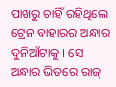ପାଖରୁ ଚାହିଁ ରହିଥିଲେ ଟ୍ରେନ ବାହାରର ଅନ୍ଧାର ଦୁନିଆଁଟାକୁ । ସେ ଅନ୍ଧାର ଭିତରେ ରାଜ୍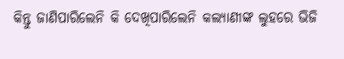କିନ୍ତୁ ଜାଣିପାରିଲେନି କି ଦେଖିପାରିଲେନି କଲ୍ୟାଣୀଙ୍କ ଲୁହରେ ଭିଜି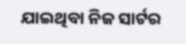ଯାଇଥିବା ନିଜ ସାର୍ଟର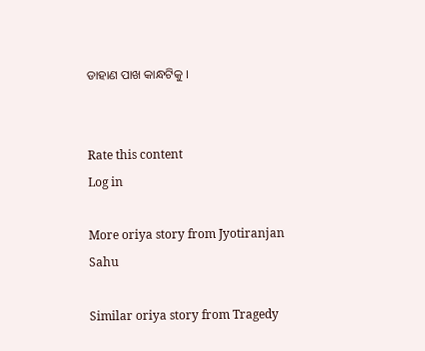ଡାହାଣ ପାଖ କାନ୍ଧଟିକୁ ।


Rate this content
Log in

More oriya story from Jyotiranjan Sahu

Similar oriya story from Tragedy